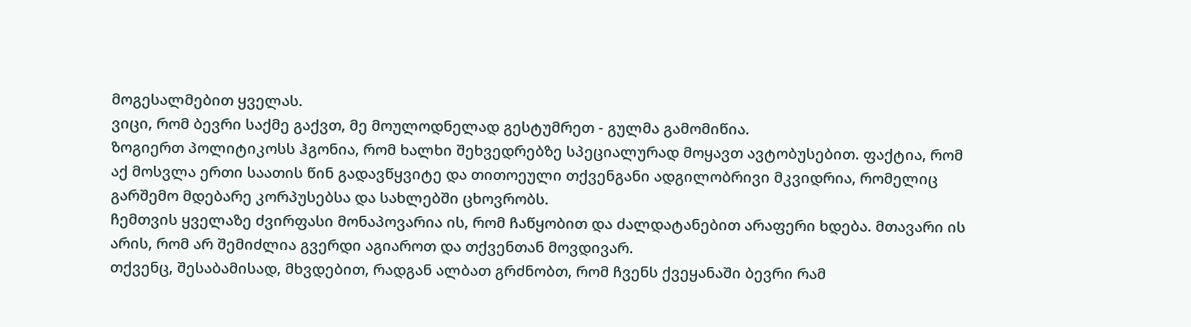მოგესალმებით ყველას.
ვიცი, რომ ბევრი საქმე გაქვთ, მე მოულოდნელად გესტუმრეთ - გულმა გამომიწია.
ზოგიერთ პოლიტიკოსს ჰგონია, რომ ხალხი შეხვედრებზე სპეციალურად მოყავთ ავტობუსებით. ფაქტია, რომ აქ მოსვლა ერთი საათის წინ გადავწყვიტე და თითოეული თქვენგანი ადგილობრივი მკვიდრია, რომელიც გარშემო მდებარე კორპუსებსა და სახლებში ცხოვრობს.
ჩემთვის ყველაზე ძვირფასი მონაპოვარია ის, რომ ჩაწყობით და ძალდატანებით არაფერი ხდება. მთავარი ის არის, რომ არ შემიძლია გვერდი აგიაროთ და თქვენთან მოვდივარ.
თქვენც, შესაბამისად, მხვდებით, რადგან ალბათ გრძნობთ, რომ ჩვენს ქვეყანაში ბევრი რამ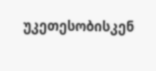უკეთესობისკენ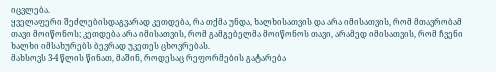იცვლება.
ყველაფერი შეძლებისდაგვარად კეთდება, რა თქმა უნდა, ხალხისათვის და არა იმისათვის, რომ მთავრობამ თავი მოიწონოს; კეთდება არა იმისათვის, რომ გამგებელმა მოიწონოს თავი, არამედ იმისათვის, რომ ჩვენი ხალხი იმსახურებს ბევრად უკეთეს ცხოვრებას.
მახსოვს 3-4 წლის წინათ, მაშინ, როდესაც რეფორმების გატარება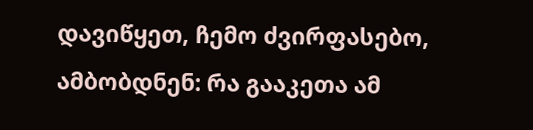დავიწყეთ, ჩემო ძვირფასებო, ამბობდნენ: რა გააკეთა ამ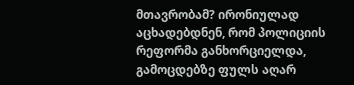მთავრობამ? ირონიულად აცხადებდნენ, რომ პოლიციის რეფორმა განხორციელდა, გამოცდებზე ფულს აღარ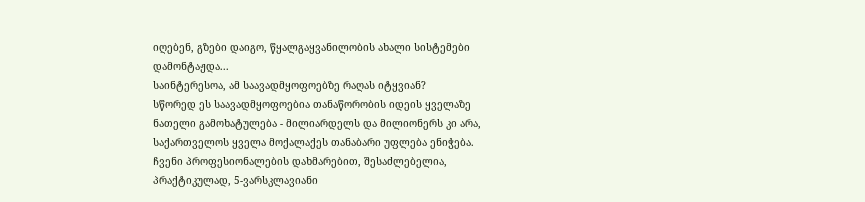იღებენ, გზები დაიგო, წყალგაყვანილობის ახალი სისტემები დამონტაჟდა...
საინტერესოა, ამ საავადმყოფოებზე რაღას იტყვიან?
სწორედ ეს საავადმყოფოებია თანაწორობის იდეის ყველაზე ნათელი გამოხატულება - მილიარდელს და მილიონერს კი არა, საქართველოს ყველა მოქალაქეს თანაბარი უფლება ენიჭება.
ჩვენი პროფესიონალების დახმარებით, შესაძლებელია, პრაქტიკულად, 5-ვარსკლავიანი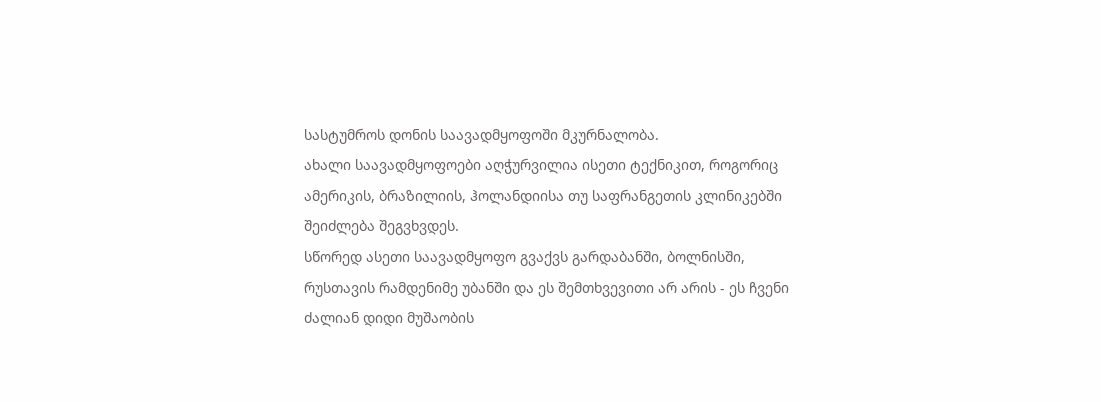სასტუმროს დონის საავადმყოფოში მკურნალობა.
ახალი საავადმყოფოები აღჭურვილია ისეთი ტექნიკით, როგორიც ამერიკის, ბრაზილიის, ჰოლანდიისა თუ საფრანგეთის კლინიკებში შეიძლება შეგვხვდეს.
სწორედ ასეთი საავადმყოფო გვაქვს გარდაბანში, ბოლნისში, რუსთავის რამდენიმე უბანში და ეს შემთხვევითი არ არის - ეს ჩვენი ძალიან დიდი მუშაობის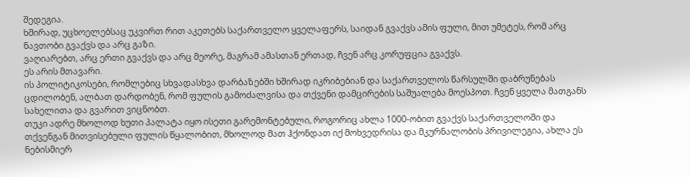შედეგია.
ხშირად, უცხოელებსაც უკვირთ რით აკეთებს საქართველო ყველაფერს, საიდან გვაქვს ამის ფული, მით უმეტეს, რომ არც ნავთობი გვაქვს და არც გაზი.
ვაღიარებთ, არც ერთი გვაქვს და არც მეორე, მაგრამ ამასთან ერთად, ჩვენ არც კორუფცია გვაქვს.
ეს არის მთავარი.
ის პოლიტიკოსები, რომლებიც სხვადასხვა დარბაზებში ხშირად იკრიბებიან და საქართველოს წარსულში დაბრუნებას ცდილობენ, ალბათ დარდობენ, რომ ფულის გამოძალვისა და თქვენი დამცირების საშუალება მოესპოთ. ჩვენ ყველა მათგანს სახელითა და გვარით ვიცნობთ.
თუკი ადრე მხოლოდ ხუთი პალატა იყო ისეთი გარემონტებული, როგორიც ახლა 1000-ობით გვაქვს საქართველოში და თქვენგან მითვისებული ფულის წყალობით, მხოლოდ მათ ჰქონდათ იქ მოხვედრისა და მკურნალობის პრივილეგია, ახლა ეს ნებისმიერ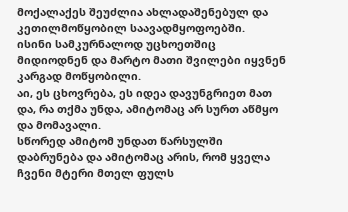მოქალაქეს შეუძლია ახლადაშენებულ და კეთილმოწყობილ საავადმყოფოებში.
ისინი სამკურნალოდ უცხოეთშიც მიდიოდნენ და მარტო მათი შვილები იყვნენ კარგად მოწყობილი.
აი, ეს ცხოვრება, ეს იდეა დავუნგრიეთ მათ და, რა თქმა უნდა, ამიტომაც არ სურთ აწმყო და მომავალი.
სწორედ ამიტომ უნდათ წარსულში დაბრუნება და ამიტომაც არის, რომ ყველა ჩვენი მტერი მთელ ფულს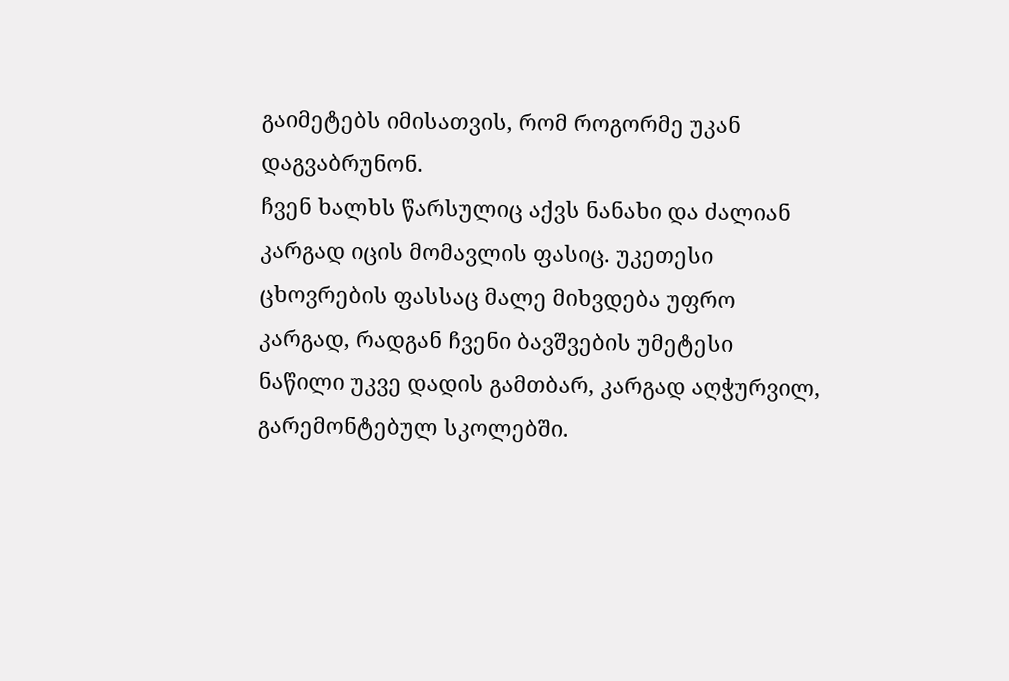გაიმეტებს იმისათვის, რომ როგორმე უკან დაგვაბრუნონ.
ჩვენ ხალხს წარსულიც აქვს ნანახი და ძალიან კარგად იცის მომავლის ფასიც. უკეთესი ცხოვრების ფასსაც მალე მიხვდება უფრო კარგად, რადგან ჩვენი ბავშვების უმეტესი ნაწილი უკვე დადის გამთბარ, კარგად აღჭურვილ, გარემონტებულ სკოლებში.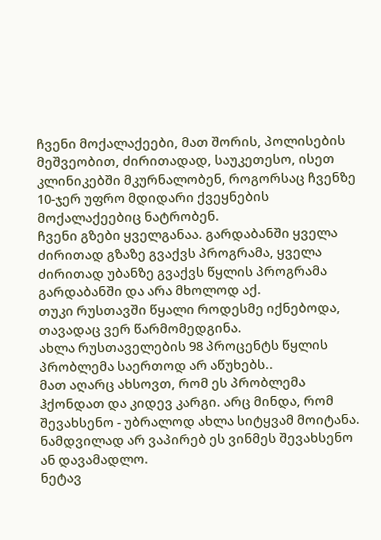ჩვენი მოქალაქეები, მათ შორის, პოლისების მეშვეობით, ძირითადად, საუკეთესო, ისეთ კლინიკებში მკურნალობენ, როგორსაც ჩვენზე 10-ჯერ უფრო მდიდარი ქვეყნების მოქალაქეებიც ნატრობენ.
ჩვენი გზები ყველგანაა. გარდაბანში ყველა ძირითად გზაზე გვაქვს პროგრამა, ყველა ძირითად უბანზე გვაქვს წყლის პროგრამა გარდაბანში და არა მხოლოდ აქ.
თუკი რუსთავში წყალი როდესმე იქნებოდა, თავადაც ვერ წარმომედგინა.
ახლა რუსთაველების 98 პროცენტს წყლის პრობლემა საერთოდ არ აწუხებს..
მათ აღარც ახსოვთ, რომ ეს პრობლემა ჰქონდათ და კიდევ კარგი. არც მინდა, რომ შევახსენო - უბრალოდ ახლა სიტყვამ მოიტანა.
ნამდვილად არ ვაპირებ ეს ვინმეს შევახსენო ან დავამადლო.
ნეტავ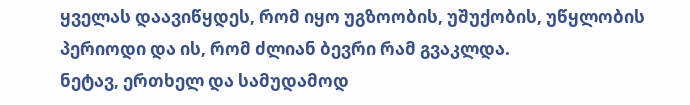ყველას დაავიწყდეს, რომ იყო უგზოობის, უშუქობის, უწყლობის პერიოდი და ის, რომ ძლიან ბევრი რამ გვაკლდა.
ნეტავ, ერთხელ და სამუდამოდ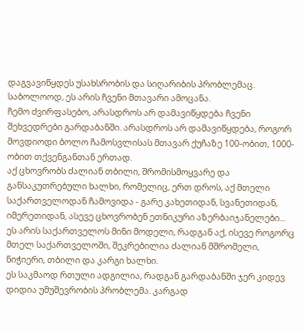დაგვავიწყდეს უსახსრობის და სიღარიბის პრობლემაც. საბოლოოდ, ეს არის ჩვენი მთავარი ამოცანა.
ჩემო ძვირფასებო, არასდროს არ დამავიწყდება ჩვენი შეხვედრები გარდაბანში. არასდროს არ დამავიწყდება, როგორ მოვდიოდი ბოლო ჩამოსვლისას მთავარ ქუჩაზე 100-ობით, 1000-ობით თქვენგანთან ერთად.
აქ ცხოვრობს ძალიან თბილი, შრომისმოყვარე და განსაკუთრებული ხალხი, რომელიც, ერთ დროს, აქ მთელი საქართველოდან ჩამოვიდა - გარე კახეთიდან, სვანეთიდან, იმერეთიდან, ასევე ცხოვრობენ ეთნიკური აზერბაიჯანელები...
ეს არის საქართველოს მინი მოდელი, რადგან აქ, ისევე როგორც მთელ საქართველოში, შეკრებილია ძალიან მშრომელი, ნიჭიერი, თბილი და კარგი ხალხი.
ეს საკმაოდ რთული ადგილია, რადგან გარდაბანში ჯერ კიდევ დიდია უმუშევრობის პრობლემა. კარგად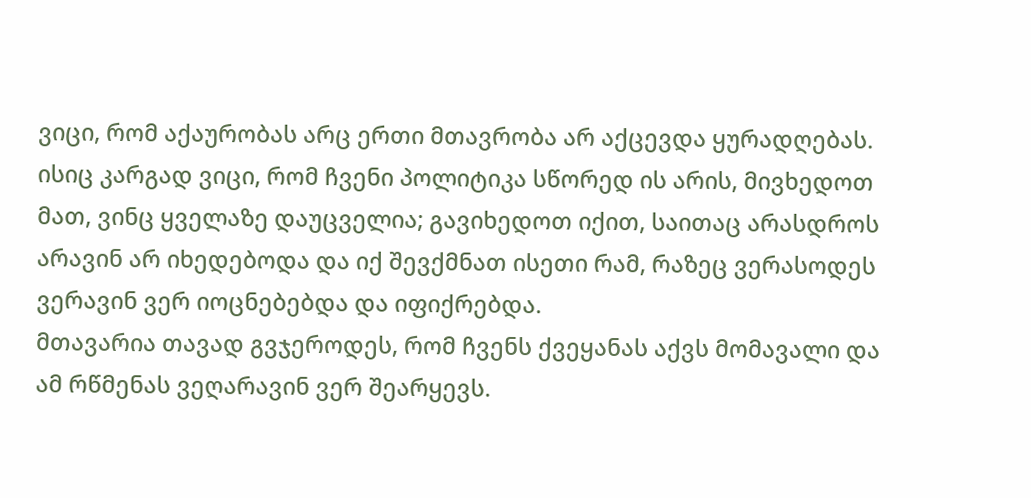ვიცი, რომ აქაურობას არც ერთი მთავრობა არ აქცევდა ყურადღებას.
ისიც კარგად ვიცი, რომ ჩვენი პოლიტიკა სწორედ ის არის, მივხედოთ მათ, ვინც ყველაზე დაუცველია; გავიხედოთ იქით, საითაც არასდროს არავინ არ იხედებოდა და იქ შევქმნათ ისეთი რამ, რაზეც ვერასოდეს ვერავინ ვერ იოცნებებდა და იფიქრებდა.
მთავარია თავად გვჯეროდეს, რომ ჩვენს ქვეყანას აქვს მომავალი და ამ რწმენას ვეღარავინ ვერ შეარყევს.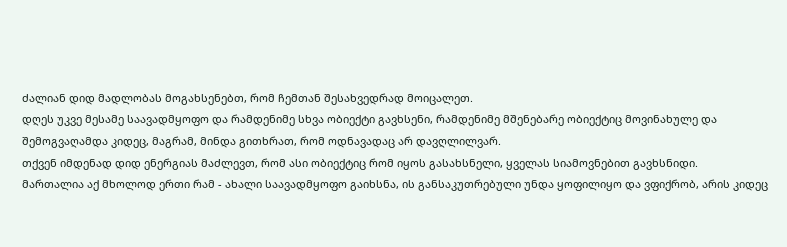ძალიან დიდ მადლობას მოგახსენებთ, რომ ჩემთან შესახვედრად მოიცალეთ.
დღეს უკვე მესამე საავადმყოფო და რამდენიმე სხვა ობიექტი გავხსენი, რამდენიმე მშენებარე ობიექტიც მოვინახულე და შემოგვაღამდა კიდეც, მაგრამ, მინდა გითხრათ, რომ ოდნავადაც არ დავღლილვარ.
თქვენ იმდენად დიდ ენერგიას მაძლევთ, რომ ასი ობიექტიც რომ იყოს გასახსნელი, ყველას სიამოვნებით გავხსნიდი.
მართალია აქ მხოლოდ ერთი რამ - ახალი საავადმყოფო გაიხსნა, ის განსაკუთრებული უნდა ყოფილიყო და ვფიქრობ, არის კიდეც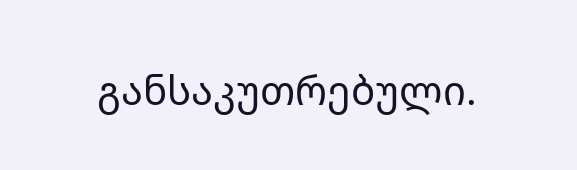განსაკუთრებული.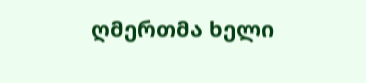ღმერთმა ხელი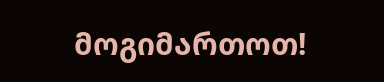მოგიმართოთ!